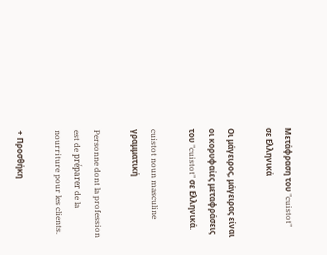Μετάφραση του "cuistot" σε Ελληνικά

Οι μάγειρος, μάγειρας είναι οι κορυφαίες μεταφράσεις του "cuistot" σε Ελληνικά.

cuistot noun masculine γραμματική

Personne dont la profession est de préparer de la nourriture pour les clients.

+ Προσθήκη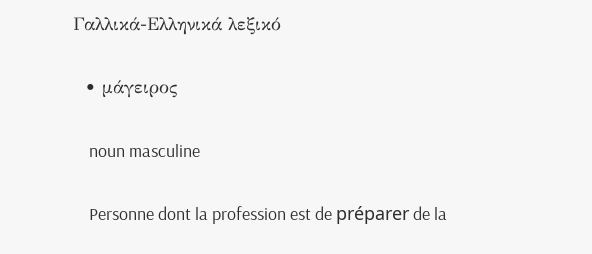Γαλλικά-Ελληνικά λεξικό

  • μάγειρος

    noun masculine

    Personne dont la profession est de préparer de la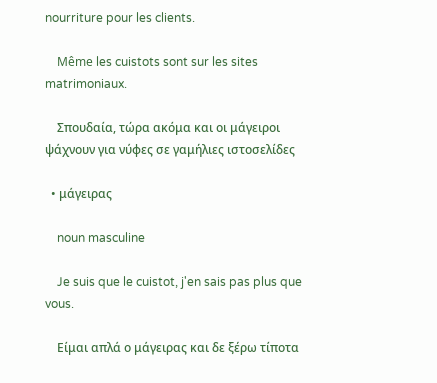nourriture pour les clients.

    Même les cuistots sont sur les sites matrimoniaux.

    Σπουδαία, τώρα ακόμα και οι μάγειροι ψάχνουν για νύφες σε γαμήλιες ιστοσελίδες

  • μάγειρας

    noun masculine

    Je suis que le cuistot, j'en sais pas plus que vous.

    Είμαι απλά ο μάγειρας και δε ξέρω τίποτα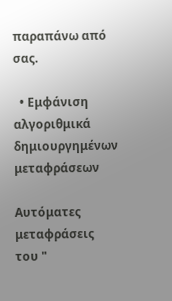παραπάνω από σας.

  • Εμφάνιση αλγοριθμικά δημιουργημένων μεταφράσεων

Αυτόματες μεταφράσεις του "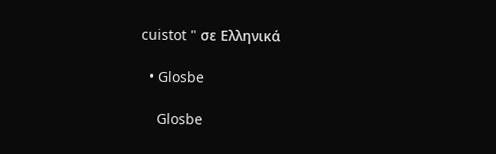cuistot " σε Ελληνικά

  • Glosbe

    Glosbe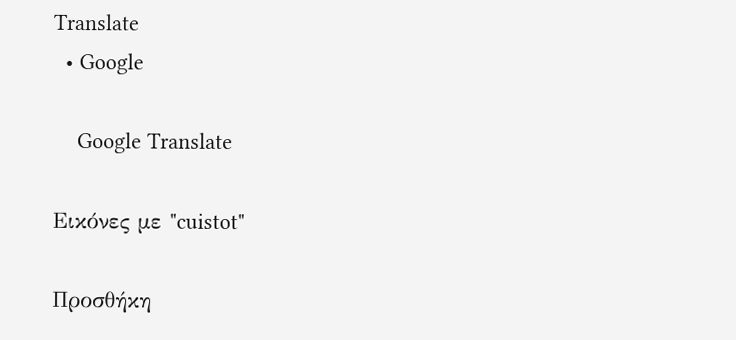Translate
  • Google

    Google Translate

Εικόνες με "cuistot"

Προσθήκη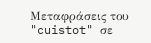Μεταφράσεις του "cuistot" σε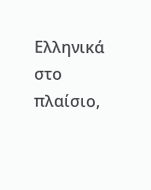Ελληνικά στο πλαίσιο,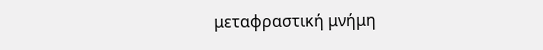μεταφραστική μνήμη